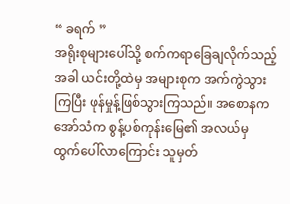“ ခရက် ”
အရိုးစုများပေါ်သို့ စက်ကရာခြေချလိုက်သည့်အခါ ယင်းတို့ထဲမှ အများစုက အက်ကွဲသွားကြပြီး ဖုန်မှုန့်ဖြစ်သွားကြသည်။ အစောနက အော်သံက စွန့်ပစ်ကုန်းမြေ၏ အလယ်မှ ထွက်ပေါ်လာကြောင်း သူမှတ်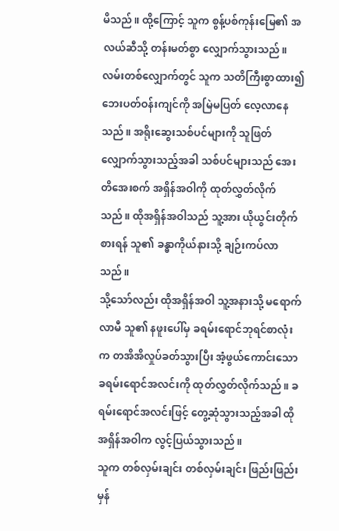မိသည်။ ထို့ကြောင့် သူက စွန့်ပစ်ကုန်းမြေ၏ အလယ်ဆီသို့ တန်းမတ်စွာ လျှောက်သွားသည်။ လမ်းတစ်လျှောက်တွင် သူက သတိကြီးစွာထား၍ ဘေးပတ်ဝန်းကျင်ကို အမြဲမပြတ် လေ့လာနေသည်။ အရိုးဆွေးသစ်ပင်များကို သူဖြတ်လျှောက်သွားသည့်အခါ သစ်ပင်များသည် အေးတိအေးစက် အရှိန်အဝါကို ထုတ်လွှတ်လိုက်သည်။ ထိုအရှိန်အဝါသည် သူ့အား ယိုယွင်းတိုက်စားရန် သူ၏ ခန္ဓာကိုယ်နားသို့ ချဉ်းကပ်လာသည်။
သို့သော်လည်း ထိုအရှိန်အဝါ သူ့အနားသို့ မရောက်လာမီ သူ၏ နဖူးပေါ်မှ ခရမ်းရောင်ဘုရင်စာလုံးက တအိအိလှုပ်ခတ်သွားပြီး အံ့ဖွယ်ကောင်းသော ခရမ်းရောင်အလင်းကို ထုတ်လွှတ်လိုက်သည်။ ခရမ်းရောင်အလင်းဖြင့် တွေ့ဆုံသွားသည့်အခါ ထိုအရှိန်အဝါက လွင့်ပြယ်သွားသည်။
သူက တစ်လှမ်းချင်း တစ်လှမ်းချင်း ဖြည်းဖြည်းမှန်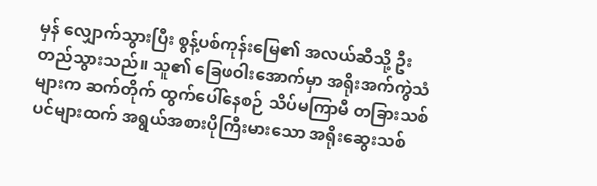မှန် လျှောက်သွားပြီး စွန့်ပစ်ကုန်းမြေ၏ အလယ်ဆီသို့ ဦးတည်သွားသည်။ သူ၏ ခြေဖဝါးအောက်မှာ အရိုးအက်ကွဲသံများက ဆက်တိုက် ထွက်ပေါ်နေစဉ် သိပ်မကြာမီ တခြားသစ်ပင်များထက် အရွယ်အစားပိုကြီးမားသော အရိုးဆွေးသစ်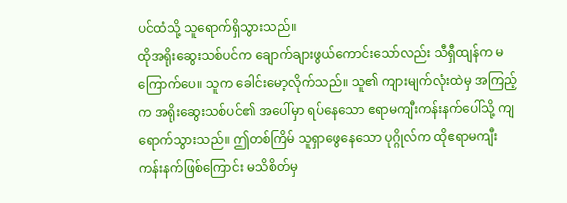ပင်ထံသို့ သူရောက်ရှိသွားသည်။
ထိုအရိုးဆွေးသစ်ပင်က ချောက်ချားဖွယ်ကောင်းသော်လည်း သီရှီထျန်က မကြောက်ပေ။ သူက ခေါင်းမော့လိုက်သည်။ သူ၏ ကျားမျက်လုံးထဲမှ အကြည့်က အရိုးဆွေးသစ်ပင်၏ အပေါ်မှာ ရပ်နေသော ဧရာမကျီးကန်းနက်ပေါ်သို့ ကျရောက်သွားသည်။ ဤတစ်ကြိမ် သူရှာဖွေနေသော ပုဂ္ဂိုလ်က ထိုဧရာမကျီးကန်းနက်ဖြစ်ကြောင်း မသိစိတ်မှ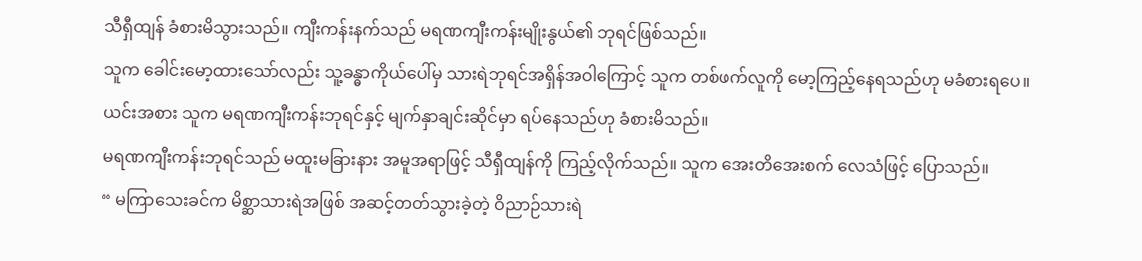သီရှီထျန် ခံစားမိသွားသည်။ ကျီးကန်းနက်သည် မရဏကျီးကန်းမျိုးနွယ်၏ ဘုရင်ဖြစ်သည်။
သူက ခေါင်းမော့ထားသော်လည်း သူ့ခန္ဓာကိုယ်ပေါ်မှ သားရဲဘုရင်အရှိန်အဝါကြောင့် သူက တစ်ဖက်လူကို မော့ကြည့်နေရသည်ဟု မခံစားရပေ။ ယင်းအစား သူက မရဏကျီးကန်းဘုရင်နှင့် မျက်နှာချင်းဆိုင်မှာ ရပ်နေသည်ဟု ခံစားမိသည်။
မရဏကျီးကန်းဘုရင်သည် မထူးမခြားနား အမူအရာဖြင့် သီရှီထျန်ကို ကြည့်လိုက်သည်။ သူက အေးတိအေးစက် လေသံဖြင့် ပြောသည်။
“ မကြာသေးခင်က မိစ္ဆာသားရဲအဖြစ် အဆင့်တတ်သွားခဲ့တဲ့ ဝိညာဉ်သားရဲ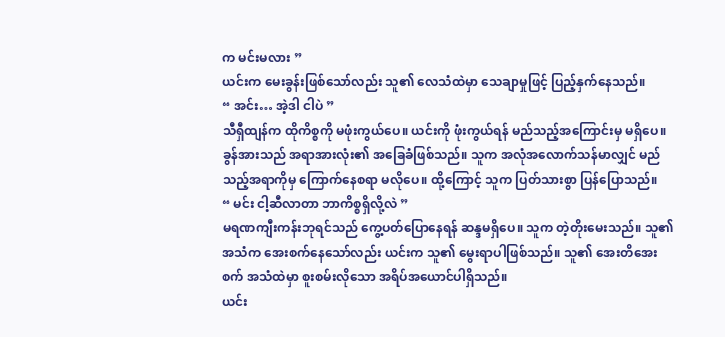က မင်းမလား ”
ယင်းက မေးခွန်းဖြစ်သော်လည်း သူ၏ လေသံထဲမှာ သေချာမှုဖြင့် ပြည့်နှက်နေသည်။
“ အင်း… အဲ့ဒါ ငါပဲ ”
သီရှီထျန်က ထိုကိစ္စကို မဖုံးကွယ်ပေ။ ယင်းကို ဖုံးကွယ်ရန် မည်သည့်အကြောင်းမှ မရှိပေ။ ခွန်အားသည် အရာအားလုံး၏ အခြေခံဖြစ်သည်။ သူက အလုံအလောက်သန်မာလျှင် မည်သည့်အရာကိုမှ ကြောက်နေစရာ မလိုပေ။ ထို့ကြောင့် သူက ပြတ်သားစွာ ပြန်ပြောသည်။
“ မင်း ငါ့ဆီလာတာ ဘာကိစ္စရှိလို့လဲ ”
မရဏကျီးကန်းဘုရင်သည် ကွေ့ပတ်ပြောနေရန် ဆန္ဒမရှိပေ။ သူက တဲ့တိုးမေးသည်။ သူ၏ အသံက အေးစက်နေသော်လည်း ယင်းက သူ၏ မွေးရာပါဖြစ်သည်။ သူ၏ အေးတိအေးစက် အသံထဲမှာ စူးစမ်းလိုသော အရိပ်အယောင်ပါရှိသည်။
ယင်း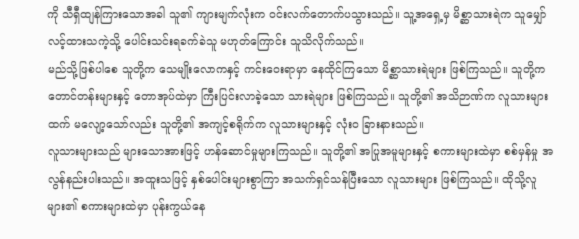ကို သီရှီထျန်ကြားသောအခါ သူ၏ ကျားမျက်လုံးက ဝင်းလက်တောက်ပသွားသည်။ သူ့အရှေ့မှ မိစ္ဆာသားရဲက သူမျှော်လင့်ထားသကဲ့သို့ ပေါင်းသင်းရခက်ခဲသူ မဟုတ်ကြောင်း သူသိလိုက်သည်။
မည်သို့ဖြစ်ပါစေ သူတို့က သေမျိုးလောကနှင့် ကင်းဝေးရာမှာ နေထိုင်ကြသော မိစ္ဆာသားရဲများ ဖြစ်ကြသည်။ သူတို့က တောင်တန်းများနှင့် တောအုပ်ထဲမှာ ကြီးပြင်းလာခဲ့သော သားရဲများ ဖြစ်ကြသည်။ သူတို့၏ အသိဉာဏ်က လူသားများထက် မလျော့သော်လည်း သူတို့၏ အကျင့်စရိုက်က လူသားများနှင့် လုံးဝ ခြားနားသည်။
လူသားများသည် များသောအားဖြင့် ဟန်ဆောင်မှုများကြသည်။ သူတို့၏ အပြုအမူများနှင့် စကားများထဲမှာ စစ်မှန်မှု အလွန်နည်းပါးသည်။ အထူးသဖြင့် နှစ်ပေါင်းများစွာကြာ အသက်ရှင်သန်ပြီးသော လူသားများ ဖြစ်ကြသည်။ ထိုသို့လူများ၏ စကားများထဲမှာ ပုန်းကွယ်နေ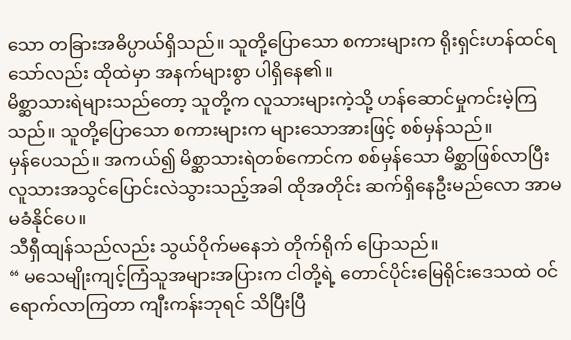သော တခြားအဓိပ္ပာယ်ရှိသည်။ သူတို့ပြောသော စကားများက ရိုးရှင်းဟန်ထင်ရသော်လည်း ထိုထဲမှာ အနက်များစွာ ပါရှိနေ၏။
မိစ္ဆာသားရဲများသည်တော့ သူတို့က လူသားများကဲ့သို့ ဟန်ဆောင်မှုကင်းမဲ့ကြသည်။ သူတို့ပြောသော စကားများက များသောအားဖြင့် စစ်မှန်သည်။
မှန်ပေသည်။ အကယ်၍ မိစ္ဆာသားရဲတစ်ကောင်က စစ်မှန်သော မိစ္ဆာဖြစ်လာပြီး လူသားအသွင်ပြောင်းလဲသွားသည့်အခါ ထိုအတိုင်း ဆက်ရှိနေဦးမည်လော အာမမခံနိုင်ပေ။
သီရှီထျန်သည်လည်း သွယ်ဝိုက်မနေဘဲ တိုက်ရိုက် ပြောသည်။
“ မသေမျိုးကျင့်ကြံသူအများအပြားက ငါတို့ရဲ့ တောင်ပိုင်းမြေရိုင်းဒေသထဲ ဝင်ရောက်လာကြတာ ကျီးကန်းဘုရင် သိပြီးပြီ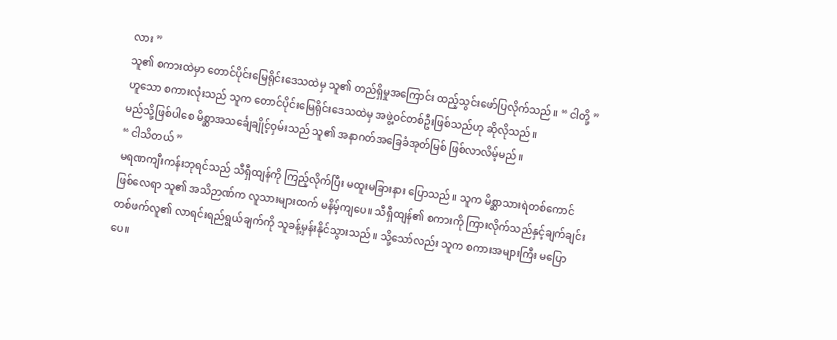လား ”
သူ၏ စကားထဲမှာ တောင်ပိုင်းမြေရိုင်းဒေသထဲမှ သူ၏ တည်ရှိမှုအကြောင်း ထည့်သွင်းဖော်ပြလိုက်သည်။ “ ငါတို့ ”ဟူသော စကားလုံးသည် သူက တောင်ပိုင်းမြေရိုင်းဒေသထဲမှ အဖွဲ့ဝင်တစ်ဦးဖြစ်သည်ဟု ဆိုလိုသည်။
မည်သို့ဖြစ်ပါစေ မိစ္ဆာအသင်္ချေချိုင့်ဝှမ်းသည် သူ၏ အနာဂတ်အခြေခံအုတ်မြစ် ဖြစ်လာလိမ့်မည်။
“ ငါသိတယ် ”
မရဏကျီးကန်းဘုရင်သည် သီရှီထျန်ကို ကြည့်လိုက်ပြီး မထူးမခြားနား ပြောသည်။ သူက မိစ္ဆာသားရဲတစ်ကောင်ဖြစ်လေရာ သူ၏ အသိဉာဏ်က လူသားများထက် မနိမ့်ကျပေ။ သီရှီထျန်၏ စကားကို ကြားလိုက်သည်နှင့်ချက်ချင်း တစ်ဖက်လူ၏ လာရင်းရည်ရွယ်ချက်ကို သူခန့်မှန်းနိုင်သွားသည်။ သို့သော်လည်း သူက စကားအများကြီး မပြောပေ။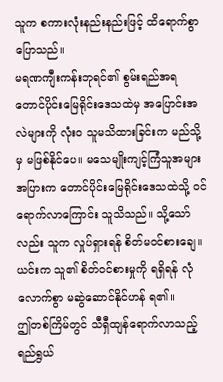သူက စကားလုံးနည်းနည်းဖြင့် ထိရောက်စွာ ပြောသည်။
မရဏကျီးကန်းဘုရင်၏ စွမ်းရည်အရ တောင်ပိုင်းမြေရိုင်းဒေသထဲမှ အပြောင်းအလဲများကို လုံးဝ သူမသိထားခြင်းက မည်သို့မှ မဖြစ်နိုင်ပေ။ မသေမျိုးကျင့်ကြံသူအများအပြားက တောင်ပိုင်းမြေရိုင်းဒေသထဲသို့ ဝင်ရောက်လာကြောင်း သူသိသည်။ သို့သော်လည်း သူက လှုပ်ရှားရန် စိတ်မဝင်စားချေ။ ယင်းက သူ၏ စိတ်ဝင်စားမှုကို ရရှိရန် လုံလောက်စွာ မဆွဲဆောင်နိုင်ဟန် ရ၏။
ဤတစ်ကြိမ်တွင် သီရှီထျန်ရောက်လာသည့် ရည်ရွယ်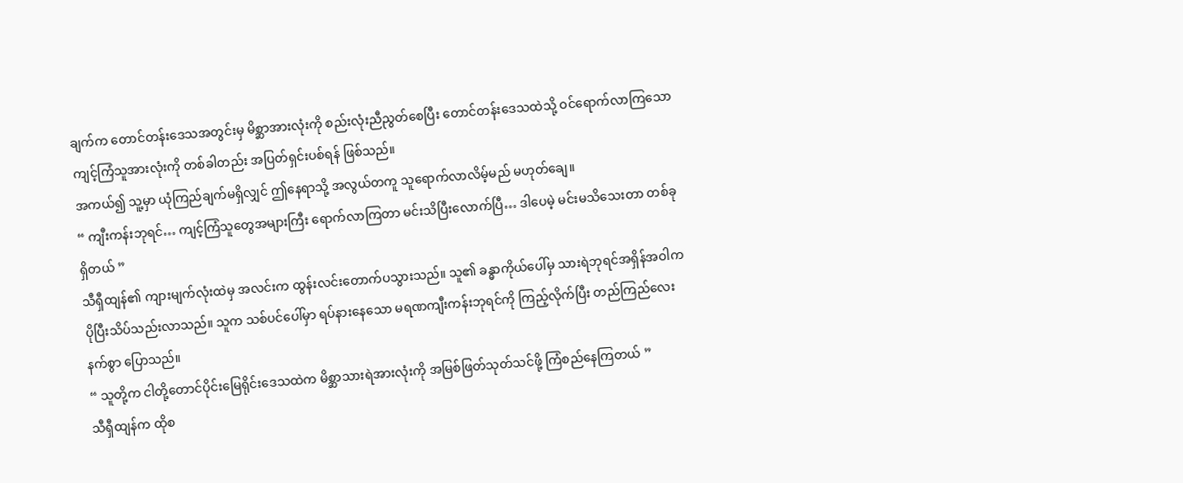ချက်က တောင်တန်းဒေသအတွင်းမှ မိစ္ဆာအားလုံးကို စည်းလုံးညီညွတ်စေပြီး တောင်တန်းဒေသထဲသို့ ဝင်ရောက်လာကြသော ကျင့်ကြံသူအားလုံးကို တစ်ခါတည်း အပြတ်ရှင်းပစ်ရန် ဖြစ်သည်။
အကယ်၍ သူ့မှာ ယုံကြည်ချက်မရှိလျှင် ဤနေရာသို့ အလွယ်တကူ သူရောက်လာလိမ့်မည် မဟုတ်ချေ။
“ ကျီးကန်းဘုရင်… ကျင့်ကြံသူတွေအများကြီး ရောက်လာကြတာ မင်းသိပြီးလောက်ပြီ… ဒါပေမဲ့ မင်းမသိသေးတာ တစ်ခုရှိတယ် ”
သီရှီထျန်၏ ကျားမျက်လုံးထဲမှ အလင်းက ထွန်းလင်းတောက်ပသွားသည်။ သူ၏ ခန္ဓာကိုယ်ပေါ်မှ သားရဲဘုရင်အရှိန်အဝါက ပိုပြီးသိပ်သည်းလာသည်။ သူက သစ်ပင်ပေါ်မှာ ရပ်နားနေသော မရဏကျီးကန်းဘုရင်ကို ကြည့်လိုက်ပြီး တည်ကြည်လေးနက်စွာ ပြောသည်။
“ သူတို့က ငါတို့တောင်ပိုင်းမြေရိုင်းဒေသထဲက မိစ္ဆာသားရဲအားလုံးကို အမြစ်ဖြတ်သုတ်သင်ဖို့ ကြံစည်နေကြတယ် ”
သီရှီထျန်က ထိုစ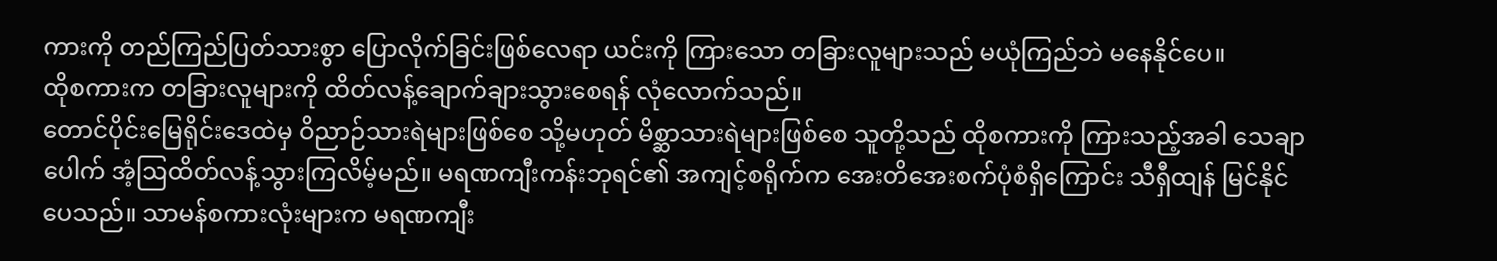ကားကို တည်ကြည်ပြတ်သားစွာ ပြောလိုက်ခြင်းဖြစ်လေရာ ယင်းကို ကြားသော တခြားလူများသည် မယုံကြည်ဘဲ မနေနိုင်ပေ။
ထိုစကားက တခြားလူများကို ထိတ်လန့်ချောက်ချားသွားစေရန် လုံလောက်သည်။
တောင်ပိုင်းမြေရိုင်းဒေထဲမှ ဝိညာဉ်သားရဲများဖြစ်စေ သို့မဟုတ် မိစ္ဆာသားရဲများဖြစ်စေ သူတို့သည် ထိုစကားကို ကြားသည့်အခါ သေချာပေါက် အံ့ဩထိတ်လန့်သွားကြလိမ့်မည်။ မရဏကျီးကန်းဘုရင်၏ အကျင့်စရိုက်က အေးတိအေးစက်ပုံစံရှိကြောင်း သီရှီထျန် မြင်နိုင်ပေသည်။ သာမန်စကားလုံးများက မရဏကျီး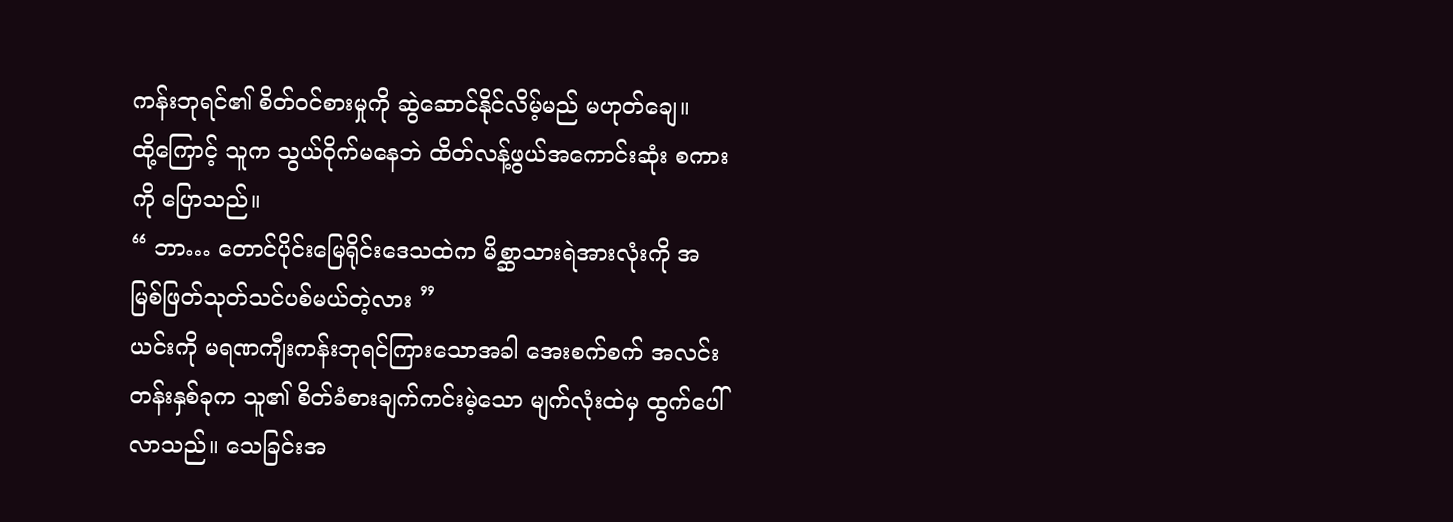ကန်းဘုရင်၏ စိတ်ဝင်စားမှုကို ဆွဲဆောင်နိုင်လိမ့်မည် မဟုတ်ချေ။
ထို့ကြောင့် သူက သွယ်ဝိုက်မနေဘဲ ထိတ်လန့်ဖွယ်အကောင်းဆုံး စကားကို ပြောသည်။
“ ဘာ… တောင်ပိုင်းမြေရိုင်းဒေသထဲက မိစ္ဆာသားရဲအားလုံးကို အမြစ်ဖြတ်သုတ်သင်ပစ်မယ်တဲ့လား ”
ယင်းကို မရဏကျီးကန်းဘုရင်ကြားသောအခါ အေးစက်စက် အလင်းတန်းနှစ်ခုက သူ၏ စိတ်ခံစားချက်ကင်းမဲ့သော မျက်လုံးထဲမှ ထွက်ပေါ်လာသည်။ သေခြင်းအ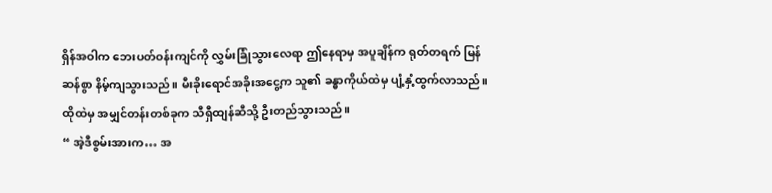ရှိန်အဝါက ဘေးပတ်ဝန်းကျင်ကို လွှမ်းခြုံသွားလေရာ ဤနေရာမှ အပူချိန်က ရုတ်တရက် မြန်ဆန်စွာ နိမ့်ကျသွားသည်။ မီးခိုးရောင်အခိုးအငွေ့က သူ၏ ခန္ဓာကိုယ်ထဲမှ ပျံ့နှံ့ထွက်လာသည်။ ထိုထဲမှ အမျှင်တန်းတစ်ခုက သီရှီထျန်ဆီသို့ ဦးတည်သွားသည်။
“ အဲ့ဒီစွမ်းအားက… အ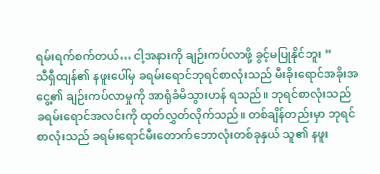ရမ်းရက်စက်တယ်… ငါ့အနားကို ချဉ်းကပ်လာဖို့ ခွင့်မပြုနိုင်ဘူး ”
သီရှီထျန်၏ နဖူးပေါ်မှ ခရမ်းရောင်ဘုရင်စာလုံးသည် မီးခိုးရောင်အခိုးအငွေ့၏ ချဉ်းကပ်လာမှုကို အာရုံခံမိသွားဟန် ရသည်။ ဘုရင်စာလုံးသည် ခရမ်းရောင်အလင်းကို ထုတ်လွှတ်လိုက်သည်။ တစ်ချိန်တည်းမှာ ဘုရင်စာလုံးသည် ခရမ်းရောင်မီးတောက်ဘောလုံးတစ်ခုနှယ် သူ၏ နဖူး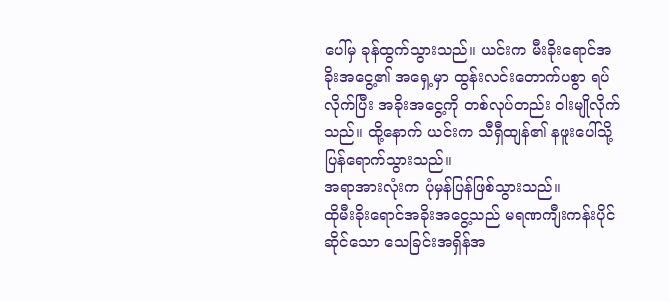ပေါ်မှ ခုန်ထွက်သွားသည်။ ယင်းက မီးခိုးရောင်အခိုးအငွေ့၏ အရှေ့မှာ ထွန်းလင်းတောက်ပစွာ ရပ်လိုက်ပြီး အခိုးအငွေ့ကို တစ်လုပ်တည်း ဝါးမျိုလိုက်သည်။ ထို့နောက် ယင်းက သီရှီထျန်၏ နဖူးပေါ်သို့ ပြန်ရောက်သွားသည်။
အရာအားလုံးက ပုံမှန်ပြန်ဖြစ်သွားသည်။
ထိုမီးခိုးရောင်အခိုးအငွေ့သည် မရဏကျီးကန်းပိုင်ဆိုင်သော သေခြင်းအရှိန်အ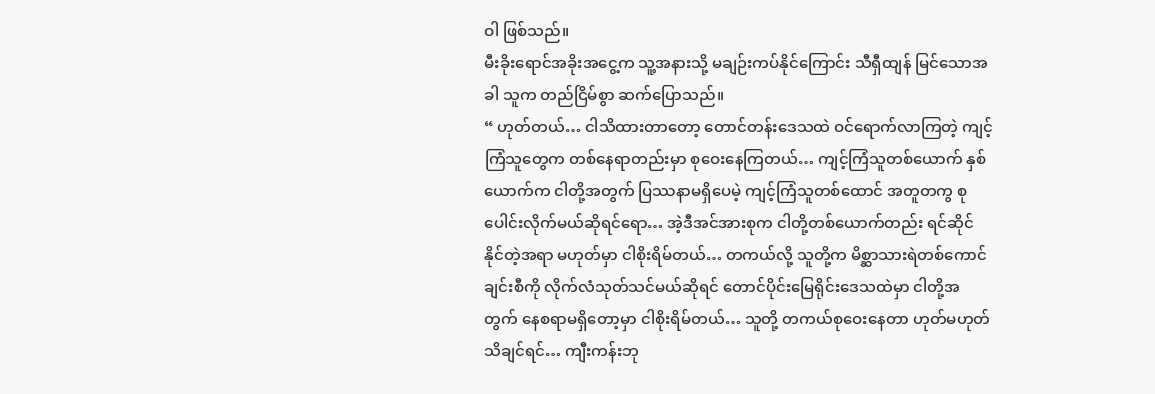ဝါ ဖြစ်သည်။
မီးခိုးရောင်အခိုးအငွေ့က သူ့အနားသို့ မချဉ်းကပ်နိုင်ကြောင်း သီရှီထျန် မြင်သောအခါ သူက တည်ငြိမ်စွာ ဆက်ပြောသည်။
“ ဟုတ်တယ်… ငါသိထားတာတော့ တောင်တန်းဒေသထဲ ဝင်ရောက်လာကြတဲ့ ကျင့်ကြံသူတွေက တစ်နေရာတည်းမှာ စုဝေးနေကြတယ်… ကျင့်ကြံသူတစ်ယောက် နှစ်ယောက်က ငါတို့အတွက် ပြဿနာမရှိပေမဲ့ ကျင့်ကြံသူတစ်ထောင် အတူတကွ စုပေါင်းလိုက်မယ်ဆိုရင်ရော… အဲ့ဒီအင်အားစုက ငါတို့တစ်ယောက်တည်း ရင်ဆိုင်နိုင်တဲ့အရာ မဟုတ်မှာ ငါစိုးရိမ်တယ်… တကယ်လို့ သူတို့က မိစ္ဆာသားရဲတစ်ကောင်ချင်းစီကို လိုက်လံသုတ်သင်မယ်ဆိုရင် တောင်ပိုင်းမြေရိုင်းဒေသထဲမှာ ငါတို့အတွက် နေစရာမရှိတော့မှာ ငါစိုးရိမ်တယ်… သူတို့ တကယ်စုဝေးနေတာ ဟုတ်မဟုတ် သိချင်ရင်… ကျီးကန်းဘု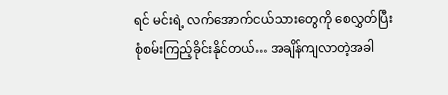ရင် မင်းရဲ့ လက်အောက်ငယ်သားတွေကို စေလွှတ်ပြီး စုံစမ်းကြည့်ခိုင်းနိုင်တယ်… အချိန်ကျလာတဲ့အခါ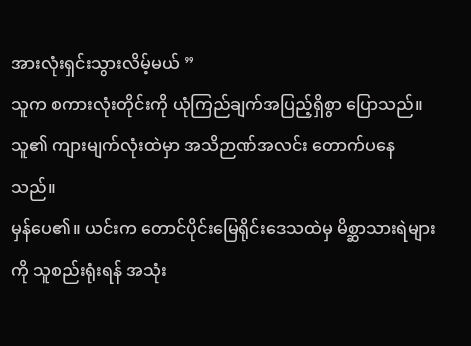အားလုံးရှင်းသွားလိမ့်မယ် ”
သူက စကားလုံးတိုင်းကို ယုံကြည်ချက်အပြည့်ရှိစွာ ပြောသည်။ သူ၏ ကျားမျက်လုံးထဲမှာ အသိဉာဏ်အလင်း တောက်ပနေသည်။
မှန်ပေ၏။ ယင်းက တောင်ပိုင်းမြေရိုင်းဒေသထဲမှ မိစ္ဆာသားရဲများကို သူစည်းရုံးရန် အသုံး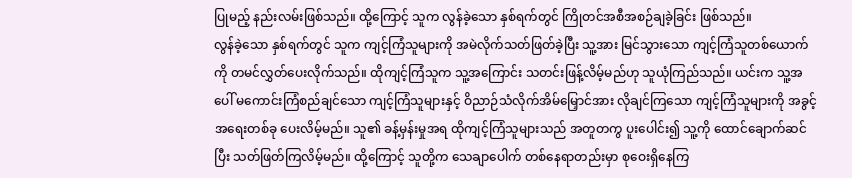ပြုမည့် နည်းလမ်းဖြစ်သည်။ ထို့ကြောင့် သူက လွန်ခဲ့သော နှစ်ရက်တွင် ကြိုတင်အစီအစဉ်ချခဲ့ခြင်း ဖြစ်သည်။
လွန်ခဲ့သော နှစ်ရက်တွင် သူက ကျင့်ကြံသူများကို အမဲလိုက်သတ်ဖြတ်ခဲ့ပြီး သူ့အား မြင်သွားသော ကျင့်ကြံသူတစ်ယောက်ကို တမင်လွှတ်ပေးလိုက်သည်။ ထိုကျင့်ကြံသူက သူ့အကြောင်း သတင်းဖြန့်လိမ့်မည်ဟု သူယုံကြည်သည်။ ယင်းက သူ့အပေါ် မကောင်းကြံစည်ချင်သော ကျင့်ကြံသူများနှင့် ဝိညာဉ်သံလိုက်အိမ်မြှောင်အား လိုချင်ကြသော ကျင့်ကြံသူများကို အခွင့်အရေးတစ်ခု ပေးလိမ့်မည်။ သူ၏ ခန့်မှန်းမှုအရ ထိုကျင့်ကြံသူများသည် အတူတကွ ပူးပေါင်း၍ သူ့ကို ထောင်ချောက်ဆင်ပြီး သတ်ဖြတ်ကြလိမ့်မည်။ ထို့ကြောင့် သူတို့က သေချာပေါက် တစ်နေရာတည်းမှာ စုဝေးရှိနေကြ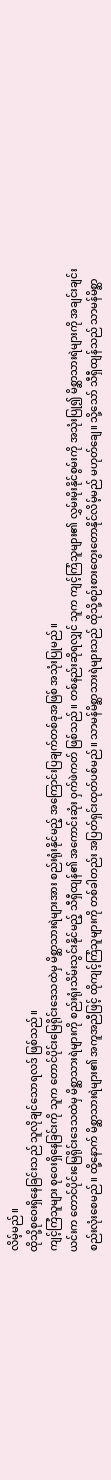လိမ့်မည်။
ထိုသို့စုဝေးရှိနေခြင်းသည် သူလိုချင်သောရလဒ် ဖြစ်သည်။
ကျင့်ကြံသူများ စုဝေးရှိနေခြင်းကို သူက တောင်ပိုင်းမြေရိုင်းဒေသထဲမှ မိစ္ဆာသားရဲများအား စည်းရုံးနိုင်မည့် အကြောင်းပြချက်တစ်ခုအဖြစ် အသုံးပြုမည်။
ယင်းက တောင်ပိုင်းမြေရိုင်းဒေသထဲမှ မိစ္ဆာသားရဲများကို စည်းရုံးသိမ်းသွင်းနိုင်မည့် သီရှီထျန်၏ အကောင်းဆုံး ဝှက်ဖဲကတ် ဖြစ်သည်။ တစ်နည်းဆိုရလျှင် သူက ကျင့်ကြံသူများ၏ လွှမ်းမိုးနိုင်စွမ်းကို အသုံးပြု၍ မိစ္ဆာသားရဲများကို အချင်းချင်း စည်းလုံးစေမည်။ ထို့နောက် မိစ္ဆာသားရဲများ၏ အကူအညီဖြင့် ထိုကျင့်ကြံသူများကို တစ်ခါတည်း အပြတ်ရှင်းထုတ်ပစ်မည်။ သာမန်မိစ္ဆာသားရဲများသည် ထိုသို့စဉ်းစားတွေးတောနိုင်လိမ့်မည် မဟုတ်ချေ။ သို့သော် သီရှီထျန်သည် သာမန်မိစ္ဆာ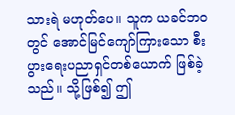သားရဲ မဟုတ်ပေ။ သူက ယခင်ဘဝတွင် အောင်မြင်ကျော်ကြားသော စီးပွားရေးပညာရှင်တစ်ယောက် ဖြစ်ခဲ့သည်။ သို့ဖြစ်၍ ဤ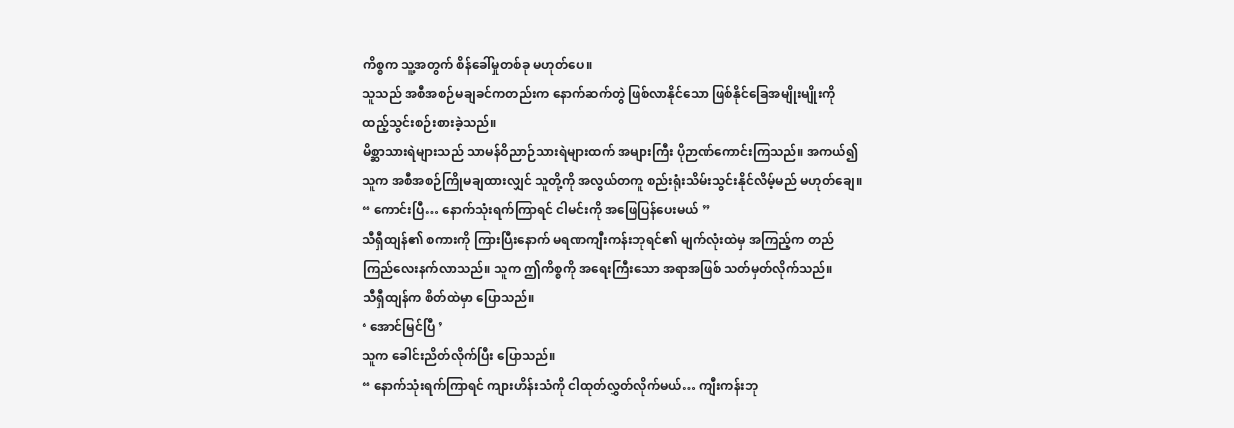ကိစ္စက သူ့အတွက် စိန်ခေါ်မှုတစ်ခု မဟုတ်ပေ။
သူသည် အစီအစဉ်မချခင်ကတည်းက နောက်ဆက်တွဲ ဖြစ်လာနိုင်သော ဖြစ်နိုင်ခြေအမျိုးမျိုးကို ထည့်သွင်းစဉ်းစားခဲ့သည်။
မိစ္ဆာသားရဲများသည် သာမန်ဝိညာဉ်သားရဲများထက် အများကြီး ပိုဉာဏ်ကောင်းကြသည်။ အကယ်၍ သူက အစီအစဉ်ကြိုမချထားလျှင် သူတို့ကို အလွယ်တကူ စည်းရုံးသိမ်းသွင်းနိုင်လိမ့်မည် မဟုတ်ချေ။
“ ကောင်းပြီ… နောက်သုံးရက်ကြာရင် ငါမင်းကို အဖြေပြန်ပေးမယ် ”
သီရှီထျန်၏ စကားကို ကြားပြီးနောက် မရဏကျီးကန်းဘုရင်၏ မျက်လုံးထဲမှ အကြည့်က တည်ကြည်လေးနက်လာသည်။ သူက ဤကိစ္စကို အရေးကြီးသော အရာအဖြစ် သတ်မှတ်လိုက်သည်။
သီရှီထျန်က စိတ်ထဲမှာ ပြောသည်။
‘ အောင်မြင်ပြီ ’
သူက ခေါင်းညိတ်လိုက်ပြီး ပြောသည်။
“ နောက်သုံးရက်ကြာရင် ကျားဟိန်းသံကို ငါထုတ်လွှတ်လိုက်မယ်… ကျီးကန်းဘု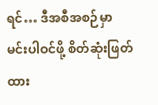ရင်… ဒီအစီအစဉ်မှာ မင်းပါဝင်ဖို့ စိတ်ဆုံးဖြတ်ထား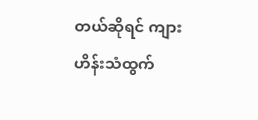တယ်ဆိုရင် ကျားဟိန်းသံထွက်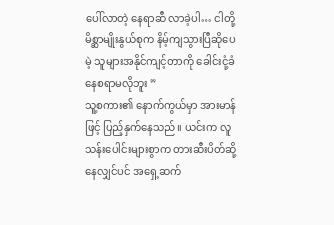ပေါ်လာတဲ့ နေရာဆီ လာခဲ့ပါ… ငါတို့မိစ္ဆာမျိုးနွယ်စုက နိမ့်ကျသွားပြီဆိုပေမဲ့ သူများအနိုင်ကျင့်တာကို ခေါင်းငုံ့ခံနေစရာမလိုဘူး ”
သူ့စကား၏ နောက်ကွယ်မှာ အားမာန်ဖြင့် ပြည့်နှက်နေသည်။ ယင်းက လူသန်းပေါင်းများစွာက တားဆီးပိတ်ဆို့နေလျှင်ပင် အရှေ့ဆက်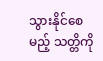သွားနိုင်စေမည့် သတ္တိကို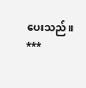ပေးသည်။
***